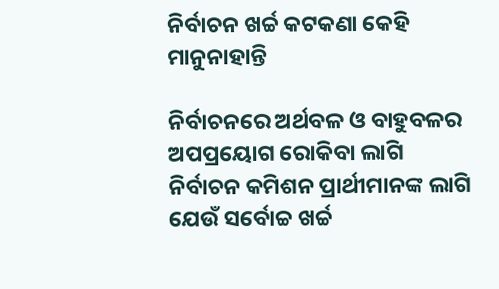ନିର୍ବାଚନ ଖର୍ଚ୍ଚ କଟକଣା କେହି ମାନୁନାହାନ୍ତି

ନିର୍ବାଚନରେ ଅର୍ଥବଳ ଓ ବାହୁବଳର ଅପପ୍ରୟୋଗ ରୋକିବା ଲାଗି ନିର୍ବାଚନ କମିଶନ ପ୍ରାର୍ଥୀମାନଙ୍କ ଲାଗି ଯେଉଁ ସର୍ବୋଚ୍ଚ ଖର୍ଚ୍ଚ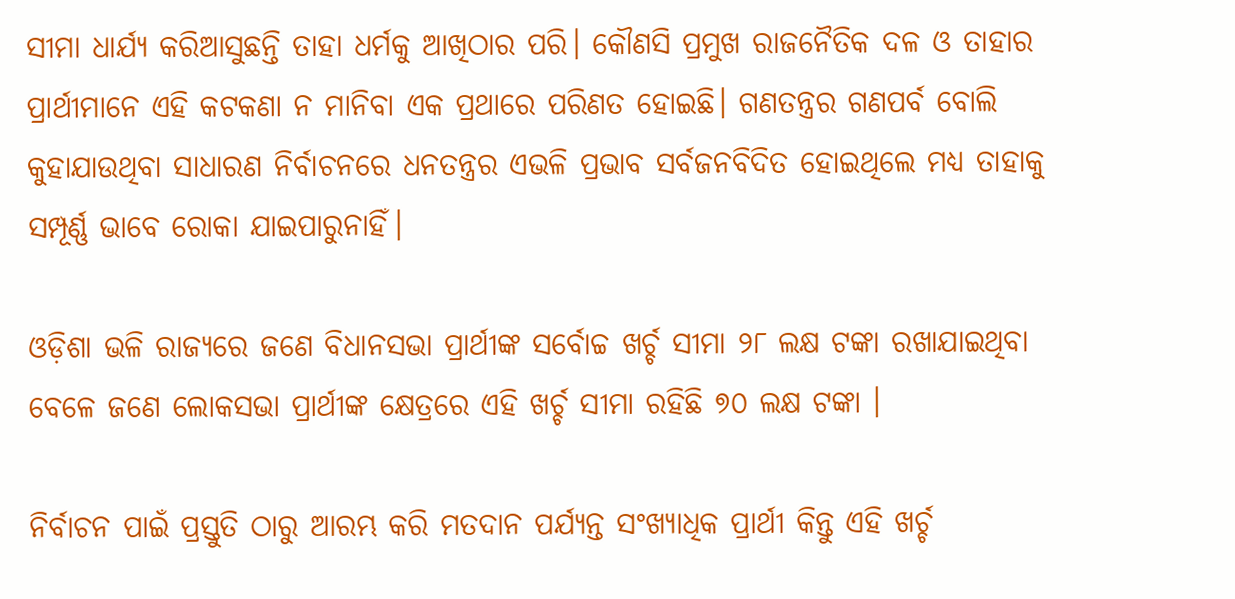ସୀମା ଧାର୍ଯ୍ୟ କରିଆସୁଛନ୍ତି ତାହା ଧର୍ମକୁ ଆଖିଠାର ପରି। କୌଣସି ପ୍ରମୁଖ ରାଜନୈତିକ ଦଳ ଓ ତାହାର ପ୍ରାର୍ଥୀମାନେ ଏହି କଟକଣା ନ ମାନିବା ଏକ ପ୍ରଥାରେ ପରିଣତ ହୋଇଛି। ଗଣତନ୍ତ୍ରର ଗଣପର୍ବ ବୋଲି କୁହାଯାଉଥିବା ସାଧାରଣ ନିର୍ବାଚନରେ ଧନତନ୍ତ୍ରର ଏଭଳି ପ୍ରଭାବ ସର୍ବଜନବିଦିତ ହୋଇଥିଲେ ମଧ୍ୟ ତାହାକୁ ସମ୍ପୂର୍ଣ୍ଣ ଭାବେ ରୋକା ଯାଇପାରୁନାହିଁ।

ଓଡ଼ିଶା ଭଳି ରାଜ୍ୟରେ ଜଣେ ବିଧାନସଭା ପ୍ରାର୍ଥୀଙ୍କ ସର୍ବୋଚ୍ଚ ଖର୍ଚ୍ଚ ସୀମା ୨୮ ଲକ୍ଷ ଟଙ୍କା ରଖାଯାଇଥିବା ବେଳେ ଜଣେ ଲୋକସଭା ପ୍ରାର୍ଥୀଙ୍କ କ୍ଷେତ୍ରରେ ଏହି ଖର୍ଚ୍ଚ ସୀମା ରହିଛି ୭୦ ଲକ୍ଷ ଟଙ୍କା ।

ନିର୍ବାଚନ ପାଇଁ ପ୍ରସ୍ତୁତି ଠାରୁ ଆରମ୍ଭ କରି ମତଦାନ ପର୍ଯ୍ୟନ୍ତ ସଂଖ୍ୟାଧିକ ପ୍ରାର୍ଥୀ କିନ୍ତୁ ଏହି ଖର୍ଚ୍ଚ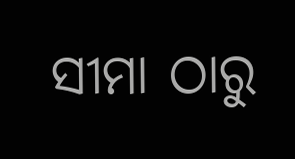ସୀମା ଠାରୁ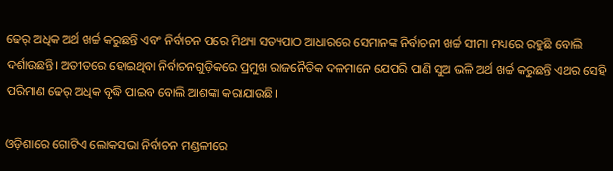ଢେର୍‍ ଅଧିକ ଅର୍ଥ ଖର୍ଚ୍ଚ କରୁଛନ୍ତି ଏବଂ ନିର୍ବାଚନ ପରେ ମିଥ୍ୟା ସତ୍ୟପାଠ ଆଧାରରେ ସେମାନଙ୍କ ନିର୍ବାଚନୀ ଖର୍ଚ୍ଚ ସୀମା ମଧ୍ୟରେ ରହୁଛି ବୋଲି ଦର୍ଶାଉଛନ୍ତି। ଅତୀତରେ ହୋଇଥିବା ନିର୍ବାଚନଗୁଡ଼ିକରେ ପ୍ରମୁଖ ରାଜନୈତିକ ଦଳମାନେ ଯେପରି ପାଣି ସୁଅ ଭଳି ଅର୍ଥ ଖର୍ଚ୍ଚ କରୁଛନ୍ତି ଏଥର ସେହି ପରିମାଣ ଢେର୍‍ ଅଧିକ ବୃଦ୍ଧି ପାଇବ ବୋଲି ଆଶଙ୍କା କରାଯାଉଛି।

ଓଡ଼ିଶାରେ ଗୋଟିଏ ଲୋକସଭା ନିର୍ବାଚନ ମଣ୍ଡଳୀରେ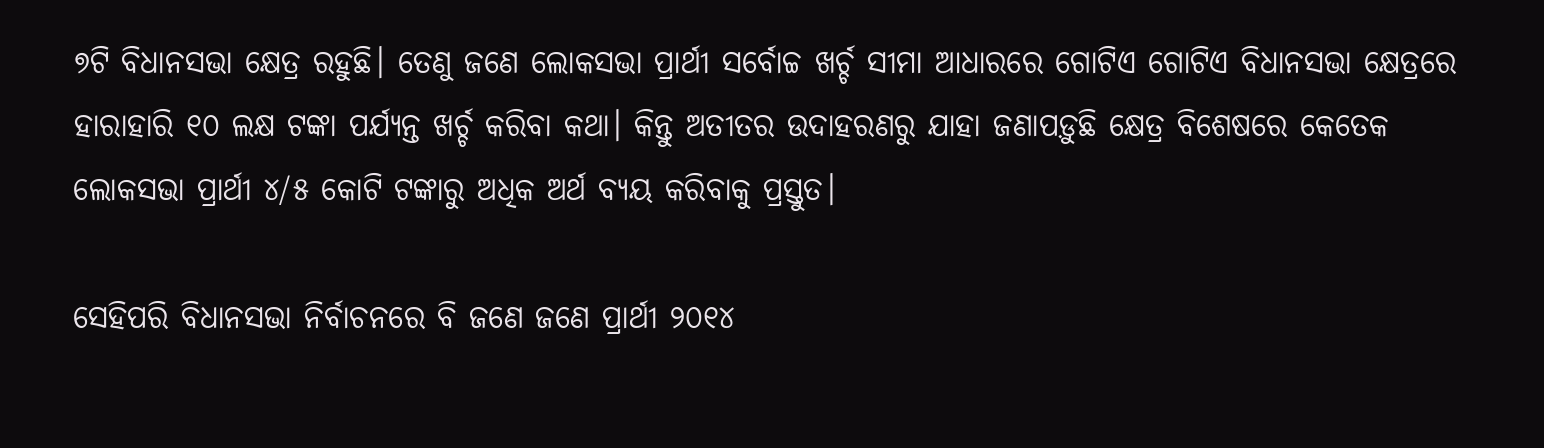୭ଟି ବିଧାନସଭା କ୍ଷେତ୍ର ରହୁଛି। ତେଣୁ ଜଣେ ଲୋକସଭା ପ୍ରାର୍ଥୀ ସର୍ବୋଚ୍ଚ ଖର୍ଚ୍ଚ ସୀମା ଆଧାରରେ ଗୋଟିଏ ଗୋଟିଏ ବିଧାନସଭା କ୍ଷେତ୍ରରେ ହାରାହାରି ୧୦ ଲକ୍ଷ ଟଙ୍କା ପର୍ଯ୍ୟନ୍ତ ଖର୍ଚ୍ଚ କରିବା କଥା। କିନ୍ତୁ ଅତୀତର ଉଦାହରଣରୁ ଯାହା ଜଣାପଡ଼ୁଛି କ୍ଷେତ୍ର ବିଶେଷରେ କେତେକ ଲୋକସଭା ପ୍ରାର୍ଥୀ ୪/୫ କୋଟି ଟଙ୍କାରୁ ଅଧିକ ଅର୍ଥ ବ୍ୟୟ କରିବାକୁ ପ୍ରସ୍ତୁତ।

ସେହିପରି ବିଧାନସଭା ନିର୍ବାଚନରେ ବି ଜଣେ ଜଣେ ପ୍ରାର୍ଥୀ ୨୦୧୪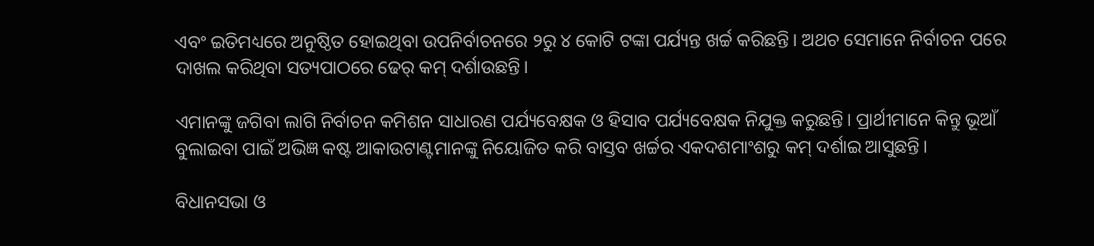ଏବଂ ଇତିମଧ୍ୟରେ ଅନୁଷ୍ଠିତ ହୋଇଥିବା ଉପନିର୍ବାଚନରେ ୨ରୁ ୪ କୋଟି ଟଙ୍କା ପର୍ଯ୍ୟନ୍ତ ଖର୍ଚ୍ଚ କରିଛନ୍ତି। ଅଥଚ ସେମାନେ ନିର୍ବାଚନ ପରେ ଦାଖଲ କରିଥିବା ସତ୍ୟପାଠରେ ଢେର୍‍ କମ୍‍ ଦର୍ଶାଉଛନ୍ତି।

ଏମାନଙ୍କୁ ଜଗିବା ଲାଗି ନିର୍ବାଚନ କମିଶନ ସାଧାରଣ ପର୍ଯ୍ୟବେକ୍ଷକ ଓ ହିସାବ ପର୍ଯ୍ୟବେକ୍ଷକ ନିଯୁକ୍ତ କରୁଛନ୍ତି। ପ୍ରାର୍ଥୀମାନେ କିନ୍ତୁ ଭୂଆଁ ବୁଲାଇବା ପାଇଁ ଅଭିଜ୍ଞ କଷ୍ଟ ଆକାଉଟାଣ୍ଟମାନଙ୍କୁ ନିୟୋଜିତ କରି ବାସ୍ତବ ଖର୍ଚ୍ଚର ଏକଦଶମାଂଶରୁ କମ୍‍ ଦର୍ଶାଇ ଆସୁଛନ୍ତି।

ବିଧାନସଭା ଓ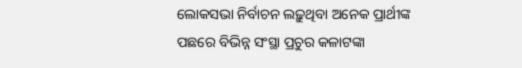ଲୋକସଭା ନିର୍ବାଚନ ଲଢ଼ୁଥିବା ଅନେକ ପ୍ରାର୍ଥୀଙ୍କ ପଛରେ ବିଭିନ୍ନ ସଂସ୍ଥା ପ୍ରଚୁର କଳାଟଙ୍କା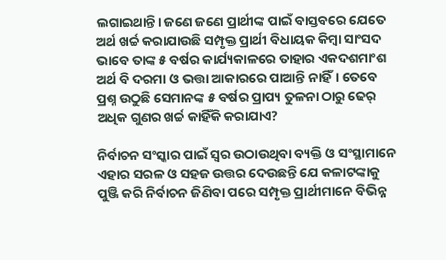ଲଗାଇଥାନ୍ତି। ଜଣେ ଜଣେ ପ୍ରାର୍ଥୀଙ୍କ ପାଇଁ ବାସ୍ତବରେ ଯେତେ ଅର୍ଥ ଖର୍ଚ୍ଚ କରାଯାଉଛି ସମ୍ପୃକ୍ତ ପ୍ରାର୍ଥୀ ବିଧାୟକ କିମ୍ବା ସାଂସଦ ଭାବେ ତାଙ୍କ ୫ ବର୍ଷର କାର୍ଯ୍ୟକାଳରେ ତାହାର ଏକଦଶମାଂଶ ଅର୍ଥ ବି ଦରମା ଓ ଭତ୍ତା ଆକାରରେ ପାଆନ୍ତି ନାହିଁ। ତେବେ ପ୍ରଶ୍ନ ଉଠୁଛି ସେମାନଙ୍କ ୫ ବର୍ଷର ପ୍ରାପ୍ୟ ତୁଳନା ଠାରୁ ଢେର୍‍ ଅଧିକ ଗୁଣର ଖର୍ଚ୍ଚ କାହିଁକି କରାଯାଏ?

ନିର୍ବାଚନ ସଂସ୍କାର ପାଇଁ ସ୍ୱର ଉଠାଉଥିବା ବ୍ୟକ୍ତି ଓ ସଂସ୍ଥାମାନେ ଏହାର ସରଳ ଓ ସହଜ ଉତ୍ତର ଦେଉଛନ୍ତି ଯେ କଳାଟଙ୍କାକୁ ପୁଞ୍ଜି କରି ନିର୍ବାଚନ ଜିଣିବା ପରେ ସମ୍ପୃକ୍ତ ପ୍ରାର୍ଥୀମାନେ ବିଭିନ୍ନ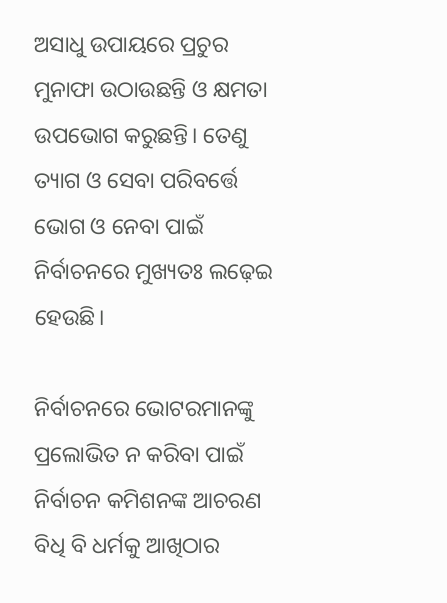ଅସାଧୁ ଉପାୟରେ ପ୍ରଚୁର ମୁନାଫା ଉଠାଉଛନ୍ତି ଓ କ୍ଷମତା ଉପଭୋଗ କରୁଛନ୍ତି। ତେଣୁ ତ୍ୟାଗ ଓ ସେବା ପରିବର୍ତ୍ତେ ଭୋଗ ଓ ନେବା ପାଇଁ ନିର୍ବାଚନରେ ମୁଖ୍ୟତଃ ଲଢ଼େଇ ହେଉଛି।

ନିର୍ବାଚନରେ ଭୋଟରମାନଙ୍କୁ ପ୍ରଲୋଭିତ ନ କରିବା ପାଇଁ ନିର୍ବାଚନ କମିଶନଙ୍କ ଆଚରଣ ବିଧି ବି ଧର୍ମକୁ ଆଖିଠାର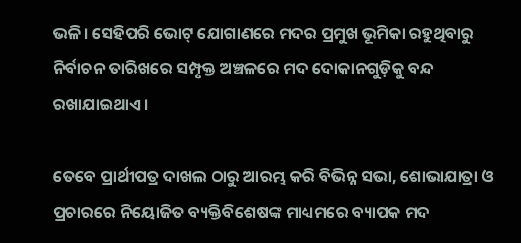ଭଳି। ସେହିପରି ଭୋଟ୍‍ ଯୋଗାଣରେ ମଦର ପ୍ରମୁଖ ଭୂମିକା ରହୁଥିବାରୁ ନିର୍ବାଚନ ତାରିଖରେ ସମ୍ପୃକ୍ତ ଅଞ୍ଚଳରେ ମଦ ଦୋକାନଗୁଡ଼ିକୁ ବନ୍ଦ ରଖାଯାଇଥାଏ।

ତେବେ ପ୍ରାର୍ଥୀପତ୍ର ଦାଖଲ ଠାରୁ ଆରମ୍ଭ କରି ବିଭିନ୍ନ ସଭା, ଶୋଭାଯାତ୍ରା ଓ ପ୍ରଚାରରେ ନିୟୋଜିତ ବ୍ୟକ୍ତିବିଶେଷଙ୍କ ମାଧ୍ୟମରେ ବ୍ୟାପକ ମଦ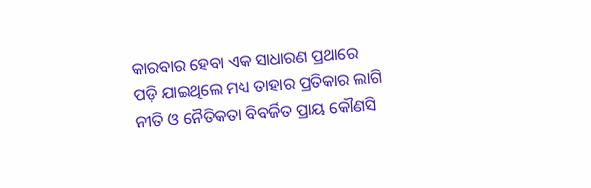କାରବାର ହେବା ଏକ ସାଧାରଣ ପ୍ରଥାରେ ପଡ଼ି ଯାଇଥିଲେ ମଧ୍ୟ ତାହାର ପ୍ରତିକାର ଲାଗି ନୀତି ଓ ନୈତିକତା ବିବର୍ଜିତ ପ୍ରାୟ କୌଣସି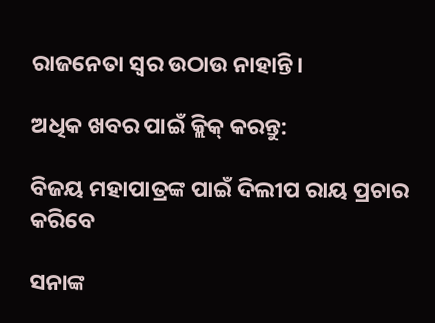ରାଜନେତା ସ୍ୱର ଉଠାଉ ନାହାନ୍ତି।

ଅଧିକ ଖବର ପାଇଁ କ୍ଲିକ୍‌ କରନ୍ତୁ:

ବିଜୟ ମହାପାତ୍ରଙ୍କ ପାଇଁ ଦିଲୀପ ରାୟ ପ୍ରଚାର କରିବେ

ସନାଙ୍କ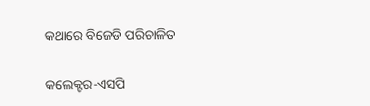କଥାରେ ବିଜେଡି ପରିଚାଳିତ

କଲେକ୍ଟର-ଏସପି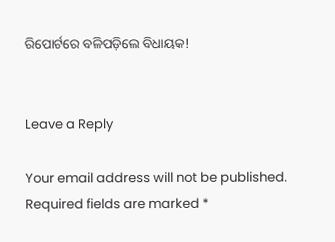ରିପୋର୍ଟରେ ବଳିପଡ଼ିଲେ ବିଧାୟକ!


Leave a Reply

Your email address will not be published. Required fields are marked *